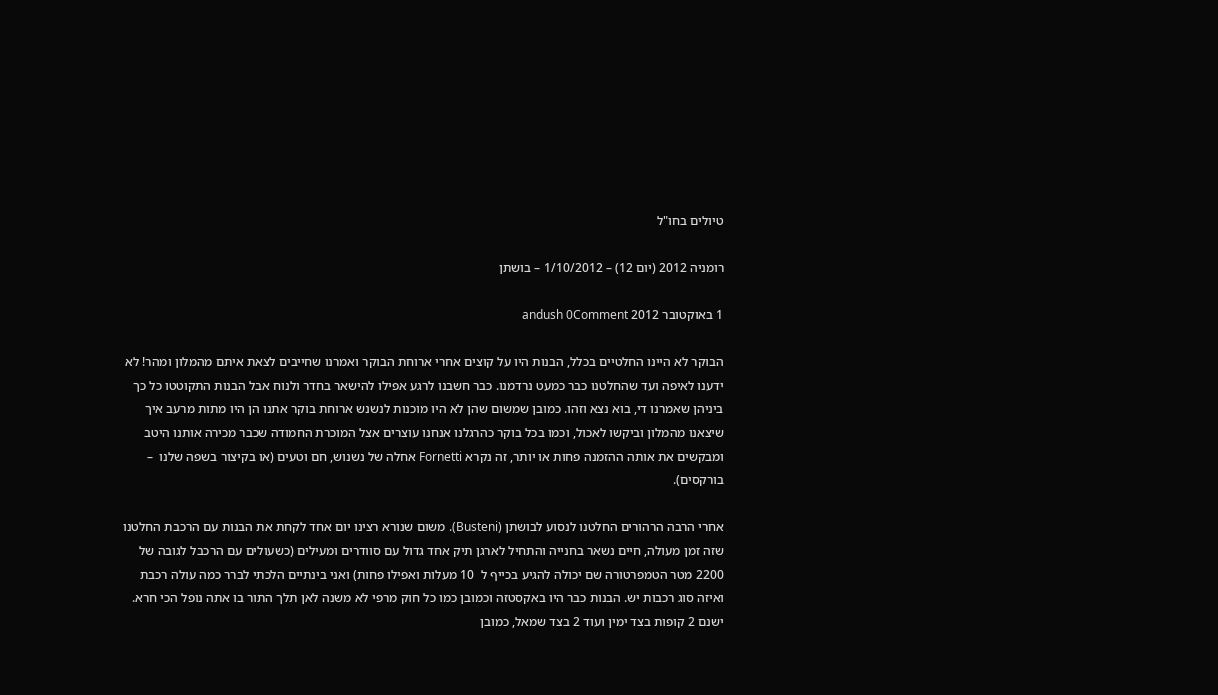טיולים בחו"ל

רומניה 2012 (יום 12) – 1/10/2012 – בושתן

1 באוקטובר 2012 andush 0Comment

הבוקר לא היינו החלטיים בכלל, הבנות היו על קוצים אחרי ארוחת הבוקר ואמרנו שחייבים לצאת איתם מהמלון ומהר! לא ידענו לאיפה ועד שהחלטנו כבר כמעט נרדמנו. כבר חשבנו לרגע אפילו להישאר בחדר ולנוח אבל הבנות התקוטטו כל כך ביניהן שאמרנו די, בוא נצא וזהו. כמובן שמשום שהן לא היו מוכנות לנשנש ארוחת בוקר אתנו הן היו מתות מרעב איך שיצאנו מהמלון וביקשו לאכול, וכמו בכל בוקר כהרגלנו אנחנו עוצרים אצל המוכרת החמודה שכבר מכירה אותנו היטב ומבקשים את אותה ההזמנה פחות או יותר, זה נקרא Fornetti אחלה של נשנוש, חם וטעים (או בקיצור בשפה שלנו  – בורקסים).

אחרי הרבה הרהורים החלטנו לנסוע לבושתן (Busteni). משום שנורא רצינו יום אחד לקחת את הבנות עם הרכבת החלטנו שזה זמן מעולה, חיים נשאר בחנייה והתחיל לארגן תיק אחד גדול עם סוודרים ומעילים (כשעולים עם הרכבל לגובה של 2200 מטר הטמפרטורה שם יכולה להגיע בכייף ל  10 מעלות ואפילו פחות) ואני בינתיים הלכתי לברר כמה עולה רכבת ואיזה סוג רכבות יש. הבנות כבר היו באקסטזה וכמובן כמו כל חוק מרפי לא משנה לאן תלך התור בו אתה נופל הכי חרא. ישנם 2 קופות בצד ימין ועוד 2 בצד שמאל, כמובן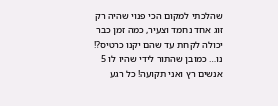שהלכתי למקום הכי פנוי שהיה רק זוג אחד נחמד וצעיר, כמה זמן כבר יכולה לקחת עד שהם יקנו כרטיס?! נו… כמובן שהתור לידי שהיו לו 5 אנשים רץ ואני תקועה! כל רגע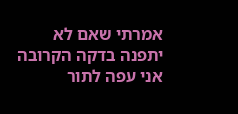אמרתי שאם לא יתפנה בדקה הקרובה אני עפה לתור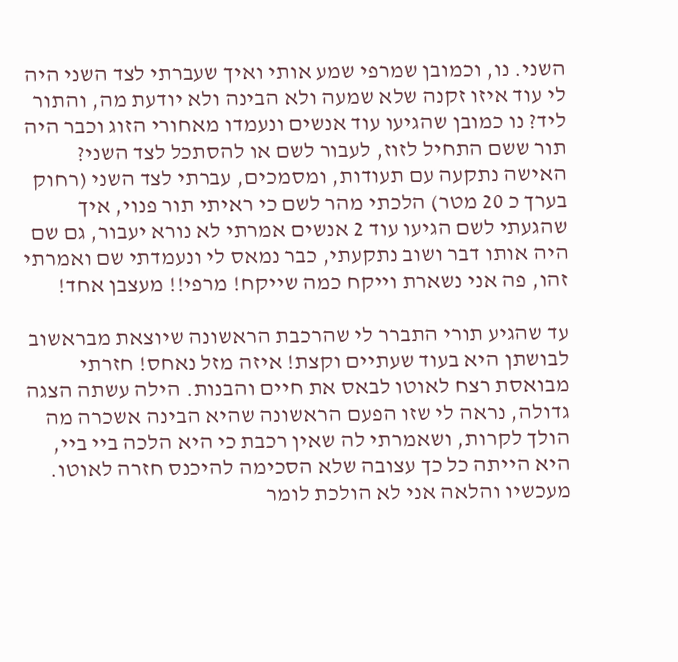השני. נו, וכמובן שמרפי שמע אותי ואיך שעברתי לצד השני היה לי עוד איזו זקנה שלא שמעה ולא הבינה ולא יודעת מה, והתור ליד? נו כמובן שהגיעו עוד אנשים ונעמדו מאחורי הזוג וכבר היה תור ששם התחיל לזוז, לעבור לשם או להסתכל לצד השני? האישה נתקעה עם תעודות, ומסמכים, עברתי לצד השני (רחוק בערך כ 20 מטר) הלכתי מהר לשם כי ראיתי תור פנוי, איך שהגעתי לשם הגיעו עוד 2 אנשים אמרתי לא נורא יעבור, גם שם היה אותו דבר ושוב נתקעתי, כבר נמאס לי ונעמדתי שם ואמרתי זהו, פה אני נשארת וייקח כמה שייקח! מרפי!! מעצבן אחד!

עד שהגיע תורי התברר לי שהרכבת הראשונה שיוצאת מבראשוב לבושתן היא בעוד שעתיים וקצת! איזה מזל נאחס! חזרתי מבואסת רצח לאוטו לבאס את חיים והבנות. הילה עשתה הצגה גדולה, נראה לי שזו הפעם הראשונה שהיא הבינה אשכרה מה הולך לקרות, ושאמרתי לה שאין רכבת כי היא הלכה ביי ביי, היא הייתה כל כך עצובה שלא הסכימה להיכנס חזרה לאוטו. מעכשיו והלאה אני לא הולכת לומר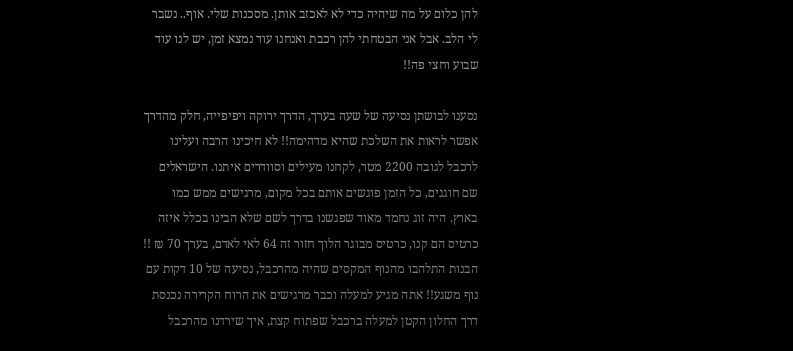להן כלום על מה שיהיה כדי לא לאכזב אותן. מסכנות שלי. אוף.. נשבר לי הלב. אבל אני הבטחתי להן רכבת ואנחנו עוד נמצא זמן, יש לנו עוד שבוע וחצי פה!!

נסענו לבושתן נסיעה של שעה בערך, הדרך ירוקה ויפיפייה, חלק מהדרך אפשר לראות את השלכת שהיא מדהימה!! לא חיכינו הרבה ועלינו לרכבל לגובה 2200 מטר, לקחנו מעילים וסוודרים איתנו. הישראלים שם חוגגים, כל הזמן פוגשים אותם בכל מקום, מרגישים ממש כמו בארץ. היה זוג נחמד מאוד שפגשנו בדרך לשם שלא הבינו בכלל איזה כרטיס הם קנו, כרטיס מבוגר הלוך חזור זה 64 לאי לאדם, בערך 70 ₪ !! הבנות התלהבו מהנוף המקסים שהיה מהרכבל, נסיעה של 10 דקות עם נוף משגע!! אתה מגיע למעלה וכבר מרגישים את הרוח הקרירה נכנסת דרך החלון הקטן למעלה ברכבל שפתוח קצת, איך שירדנו מהרכבל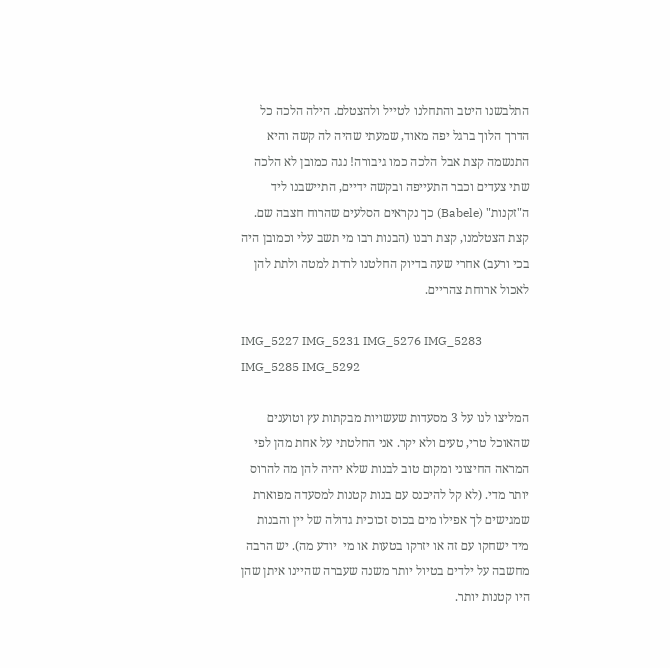התלבשנו היטב והתחלנו לטייל ולהצטלם. הילה הלכה כל הדרך הלוך ברגל יפה מאוד, שמעתי שהיה לה קשה והיא התנשמה קצת אבל הלכה כמו גיבורה! נגה כמובן לא הלכה שתי צעדים וכבר התעייפה ובקשה ידיים, התיישבנו ליד ה"זקנות" (Babele) כך נקראים הסלעים שהרוח חצבה שם. קצת הצטלמנו, קצת רבנו (הבנות רבו מי תשב עלי וכמובן היה בכי ורעב) אחרי שעה בדיוק החלטנו לרדת למטה ולתת להן לאכול ארוחת צהריים.

IMG_5227 IMG_5231 IMG_5276 IMG_5283 IMG_5285 IMG_5292

המליצו לנו על 3 מסעדות שעשויות מבקתות עץ וטוענים שהאוכל טרי, טעים ולא יקר. אני החלטתי על אחת מהן לפי המראה החיצוני ומקום טוב לבנות שלא יהיה להן מה להרוס יותר מדי. (לא קל להיכנס עם בנות קטנות למסעדה מפוארת שמגישים לך אפילו מים בכוס זכוכית גדולה של יין והבנות מיד ישחקו עם זה או יזרקו בטעות או מי  יודע מה). יש הרבה מחשבה על ילדים בטיול יותר משנה שעברה שהיינו איתן שהן היו קטנות יותר.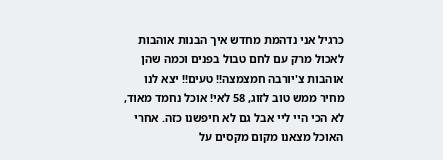כרגיל אני נדהמת מחדש איך הבנות אוהבות לאכול מרק עם לחם טבול בפנים וכמה שהן אוהבות צ'יורבה חמצמצה!! טעים!! יצא לנו מחיר ממש טוב לזוג, 58 לאי! אוכל נחמד מאוד, לא הכי היי ליי אבל גם לא חיפשנו כזה. אחרי האוכל מצאנו מקום מקסים על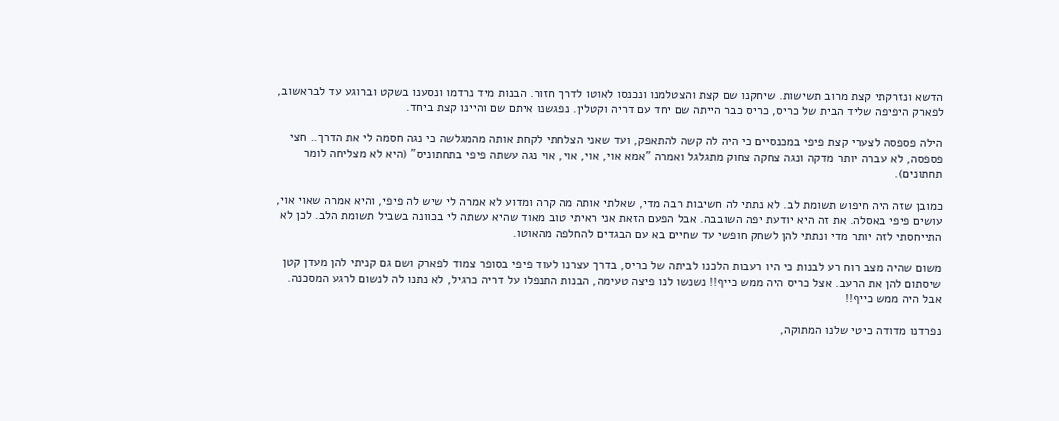הדשא ונזרקתי קצת מרוב תשישות. שיחקנו שם קצת והצטלמנו ונכנסו לאוטו לדרך חזור. הבנות מיד נרדמו ונסענו בשקט וברוגע עד לבראשוב, לפארק היפיפה שליד הבית של כריס, כריס כבר הייתה שם יחד עם דריה וקטלין. נפגשנו איתם שם והיינו קצת ביחד.

הילה פספסה לצערי קצת פיפי במכנסיים כי היה לה קשה להתאפק, ועד שאני הצלחתי לקחת אותה מהמגלשה כי נגה חסמה לי את הדרך.. חצי פספסה, לא עברה יותר מדקה ונגה צחקה צחוק מתגלגל ואמרה "אמא אוי, אוי, אוי, אוי נגה עשתה פיפי בתחתוניס" (היא לא מצליחה לומר תחתונים).

כמובן שזה היה חיפוש תשומת לב. לא נתתי לה חשיבות רבה מדי, שאלתי אותה מה קרה ומדוע לא אמרה לי שיש לה פיפי, והיא אמרה שאוי אוי, עושים פיפי באסלה. את זה היא יודעת יפה השובבה. אבל הפעם הזאת אני ראיתי טוב מאוד שהיא עשתה לי בכוונה בשביל תשומת הלב. לכן לא התייחסתי לזה יותר מדי ונתתי להן לשחק חופשי עד שחיים בא עם הבגדים להחלפה מהאוטו.

משום שהיה מצב רוח רע לבנות כי היו רעבות הלכנו לביתה של כריס, בדרך עצרנו לעוד פיפי בסופר צמוד לפארק ושם גם קניתי להן מעדן קטן שיסתום להן את הרעב. אצל כריס היה ממש כייף!! נשנשו לנו פיצה טעימה, הבנות התנפלו על דריה כרגיל, לא נתנו לה לנשום לרגע המסכנה. אבל היה ממש כייף!!

נפרדנו מדודה כיטי שלנו המתוקה,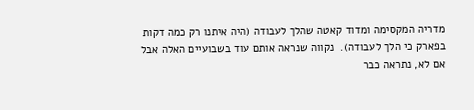מדריה המקסימה ומדוד קאטה שהלך לעבודה (היה איתנו רק כמה דקות בפארק כי הלך לעבודה).  נקווה שנראה אותם עוד בשבועיים האלה אבל אם לא, נתראה כבר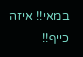במאי!! איזה כייף!!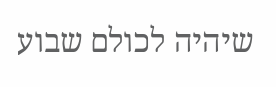שיהיה לכולם שבוע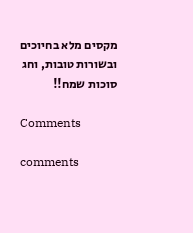מקסים מלא בחיוכים ובשורות טובות, וחג סוכות שמח!!

Comments

comments